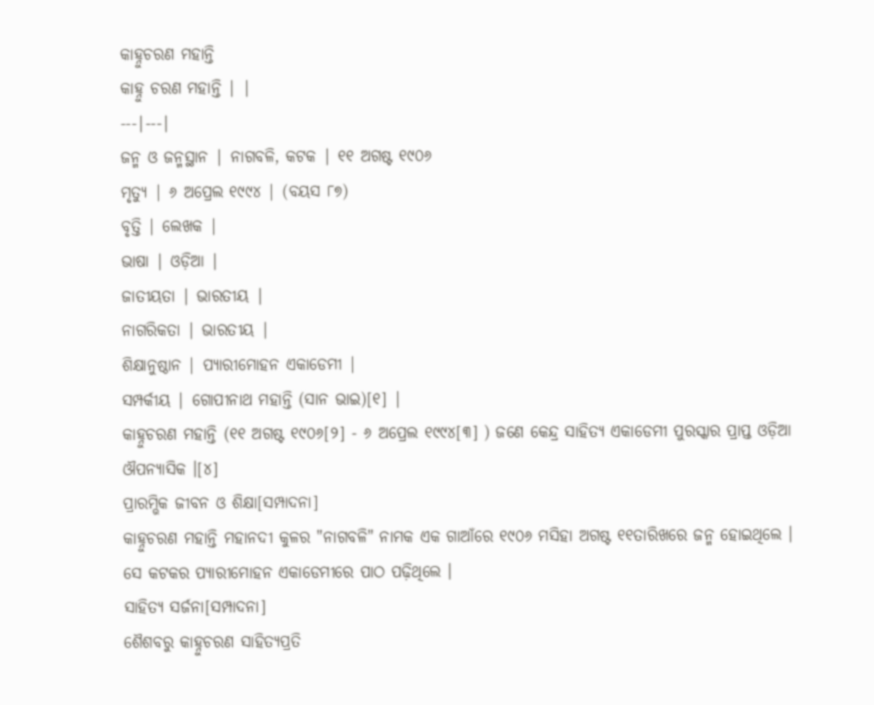କାହ୍ନୁଚରଣ ମହାନ୍ତି
କାହ୍ନୁ ଚରଣ ମହାନ୍ତି | |
---|---|
ଜନ୍ମ ଓ ଜନ୍ମସ୍ଥାନ | ନାଗବଳି, କଟକ | ୧୧ ଅଗଷ୍ଟ ୧୯୦୬
ମୃତ୍ୟୁ | ୬ ଅପ୍ରେଲ ୧୯୯୪ | (ବୟସ ୮୭)
ବୃତ୍ତି | ଲେଖକ |
ଭାଷା | ଓଡ଼ିଆ |
ଜାତୀୟତା | ଭାରତୀୟ |
ନାଗରିକତା | ଭାରତୀୟ |
ଶିକ୍ଷାନୁଷ୍ଠାନ | ପ୍ୟାରୀମୋହନ ଏକାଡେମୀ |
ସମ୍ପର୍କୀୟ | ଗୋପୀନାଥ ମହାନ୍ତି (ସାନ ଭାଇ)[୧] |
କାହ୍ନୁଚରଣ ମହାନ୍ତି (୧୧ ଅଗଷ୍ଟ ୧୯୦୬[୨] - ୬ ଅପ୍ରେଲ ୧୯୯୪[୩] ) ଜଣେ କେନ୍ଦ୍ର ସାହିତ୍ୟ ଏକାଡେମୀ ପୁରସ୍କାର ପ୍ରାପ୍ତ ଓଡ଼ିଆ ଔପନ୍ୟାସିକ ।[୪]
ପ୍ରାରମ୍ଭିକ ଜୀବନ ଓ ଶିକ୍ଷା[ସମ୍ପାଦନା]
କାହ୍ନୁଚରଣ ମହାନ୍ତି ମହାନଦୀ କୁଳର "ନାଗବଳି" ନାମକ ଏକ ଗାଆଁରେ ୧୯୦୬ ମସିହା ଅଗଷ୍ଟ ୧୧ତାରିଖରେ ଜନ୍ମ ହୋଇଥିଲେ । ସେ କଟକର ପ୍ୟାରୀମୋହନ ଏକାଡେମୀରେ ପାଠ ପଢ଼ିଥିଲେ ।
ସାହିତ୍ୟ ସର୍ଜନା[ସମ୍ପାଦନା]
ଶୈଶବରୁ କାହ୍ନୁଚରଣ ସାହିତ୍ୟପ୍ରତି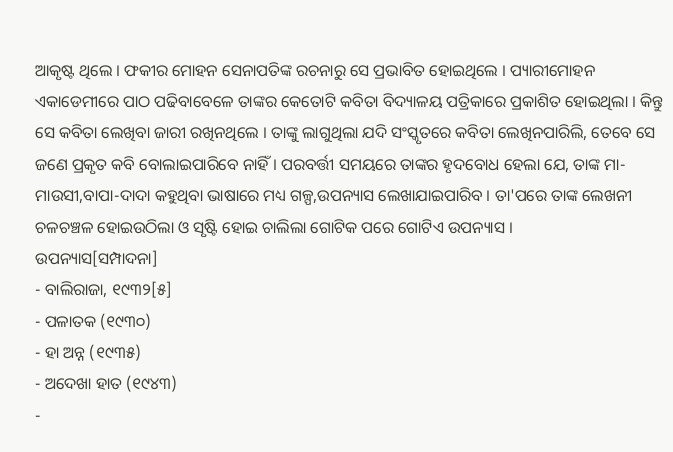ଆକୃଷ୍ଟ ଥିଲେ । ଫକୀର ମୋହନ ସେନାପତିଙ୍କ ରଚନାରୁ ସେ ପ୍ରଭାବିତ ହୋଇଥିଲେ । ପ୍ୟାରୀମୋହନ ଏକାଡେମୀରେ ପାଠ ପଢିବାବେଳେ ତାଙ୍କର କେତୋଟି କବିତା ବିଦ୍ୟାଳୟ ପତ୍ରିକାରେ ପ୍ରକାଶିତ ହୋଇଥିଲା । କିନ୍ତୁ ସେ କବିତା ଲେଖିବା ଜାରୀ ରଖିନଥିଲେ । ତାଙ୍କୁ ଲାଗୁଥିଲା ଯଦି ସଂସ୍କୃତରେ କବିତା ଲେଖିନପାରିଲି, ତେବେ ସେ ଜଣେ ପ୍ରକୃତ କବି ବୋଲାଇପାରିବେ ନାହିଁ । ପରବର୍ତ୍ତୀ ସମୟରେ ତାଙ୍କର ହୃଦବୋଧ ହେଲା ଯେ, ତାଙ୍କ ମା-ମାଉସୀ,ବାପା-ଦାଦା କହୁଥିବା ଭାଷାରେ ମଧ୍ୟ ଗଳ୍ପ,ଉପନ୍ୟାସ ଲେଖାଯାଇପାରିବ । ତା'ପରେ ତାଙ୍କ ଲେଖନୀ ଚଳଚଞ୍ଚଳ ହୋଇଉଠିଲା ଓ ସୃଷ୍ଟି ହୋଇ ଚାଲିଲା ଗୋଟିକ ପରେ ଗୋଟିଏ ଉପନ୍ୟାସ ।
ଉପନ୍ୟାସ[ସମ୍ପାଦନା]
- ବାଲିରାଜା, ୧୯୩୨[୫]
- ପଳାତକ (୧୯୩୦)
- ହା ଅନ୍ନ (୧୯୩୫)
- ଅଦେଖା ହାତ (୧୯୪୩)
-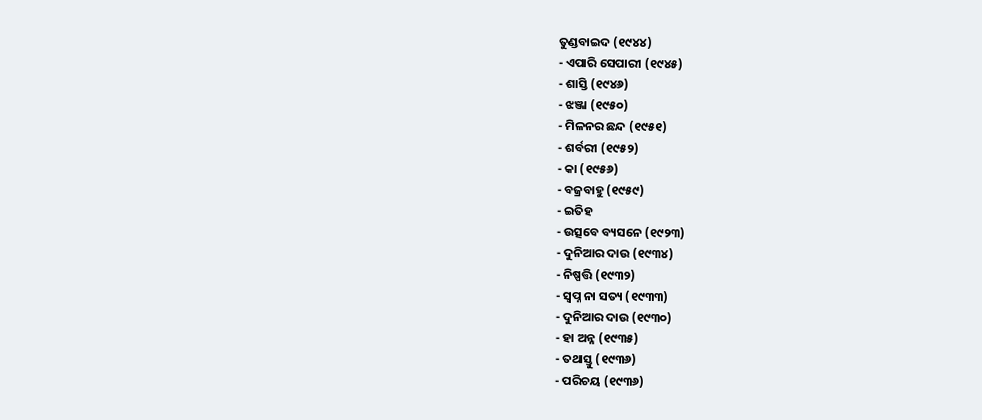ତୁଣ୍ଡବାଇଦ (୧୯୪୪)
- ଏପାରି ସେପାରୀ (୧୯୪୫)
- ଶାସ୍ତି (୧୯୪୬)
- ଝଞ୍ଜା (୧୯୫୦)
- ମିଳନର ଛନ୍ଦ (୧୯୫୧)
- ଶର୍ବରୀ (୧୯୫୨)
- କା (୧୯୫୬)
- ବଜ୍ରବାହୁ (୧୯୫୯)
- ଇତିହ
- ଉତ୍ସବେ ବ୍ୟସନେ (୧୯୨୩)
- ଦୁନିଆର ଦାଉ (୧୯୩୪)
- ନିଷ୍ପତ୍ତି (୧୯୩୨)
- ସ୍ୱପ୍ନ ନା ସତ୍ୟ (୧୯୩୩)
- ଦୁନିଆର ଦାଉ (୧୯୩୦)
- ହା ଅନ୍ନ (୧୯୩୫)
- ତଥାସ୍ତୁ (୧୯୩୬)
- ପରିଚୟ (୧୯୩୬)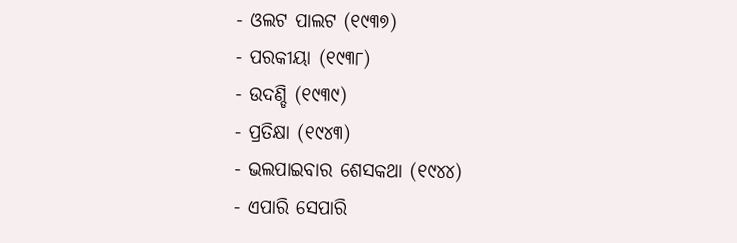- ଓଲଟ ପାଲଟ (୧୯୩୭)
- ପରକୀୟା (୧୯୩୮)
- ଉଦଣ୍ଡି (୧୯୩୯)
- ପ୍ରତିକ୍ଷା (୧୯୪୩)
- ଭଲପାଇବାର ଶେସକଥା (୧୯୪୪)
- ଏପାରି ସେପାରି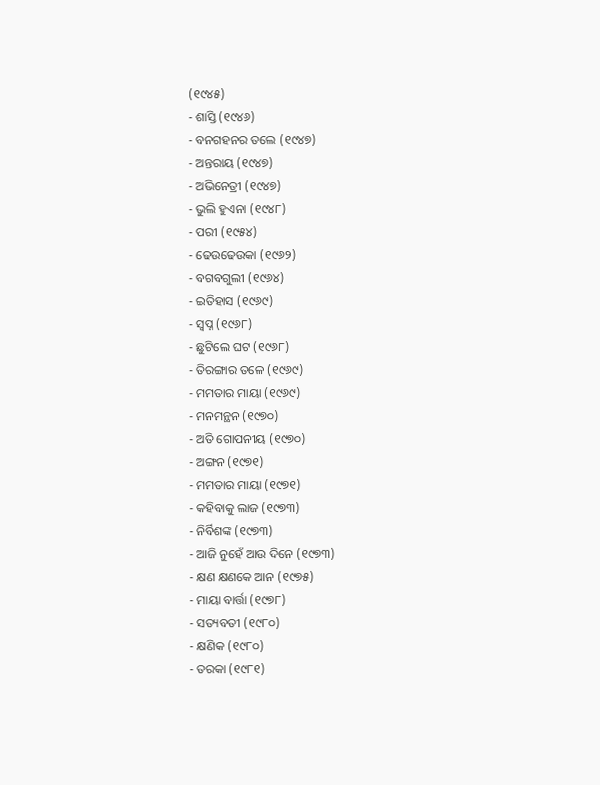(୧୯୪୫)
- ଶାସ୍ତି (୧୯୪୬)
- ବନଗହନର ତଲେ (୧୯୪୭)
- ଅନ୍ତରାୟ (୧୯୪୭)
- ଅଭିନେତ୍ରୀ (୧୯୪୭)
- ଭୁଲି ହୁଏନା (୧୯୪୮)
- ପରୀ (୧୯୫୪)
- ଢେଉଢେଉକା (୧୯୬୨)
- ବଗବଗୁଲୀ (୧୯୬୪)
- ଇତିହାସ (୧୯୬୯)
- ସ୍ୱପ୍ନ (୧୯୬୮)
- ଛୁଟିଲେ ଘଟ (୧୯୬୮)
- ତିରଙ୍ଗାର ତଳେ (୧୯୬୯)
- ମମତାର ମାୟା (୧୯୬୯)
- ମନମନ୍ଥନ (୧୯୭୦)
- ଅତି ଗୋପନୀୟ (୧୯୭୦)
- ଅଙ୍ଗନ (୧୯୭୧)
- ମମତାର ମାୟା (୧୯୭୧)
- କହିବାକୁ ଲାଜ (୧୯୭୩)
- ନିର୍ବିଶଙ୍କ (୧୯୭୩)
- ଆଜି ନୁହେଁ ଆଉ ଦିନେ (୧୯୭୩)
- କ୍ଷଣ କ୍ଷଣକେ ଆନ (୧୯୭୫)
- ମାୟା ବାର୍ତ୍ତା (୧୯୭୮)
- ସତ୍ୟବତୀ (୧୯୮୦)
- କ୍ଷଣିକ (୧୯୮୦)
- ତରକା (୧୯୮୧)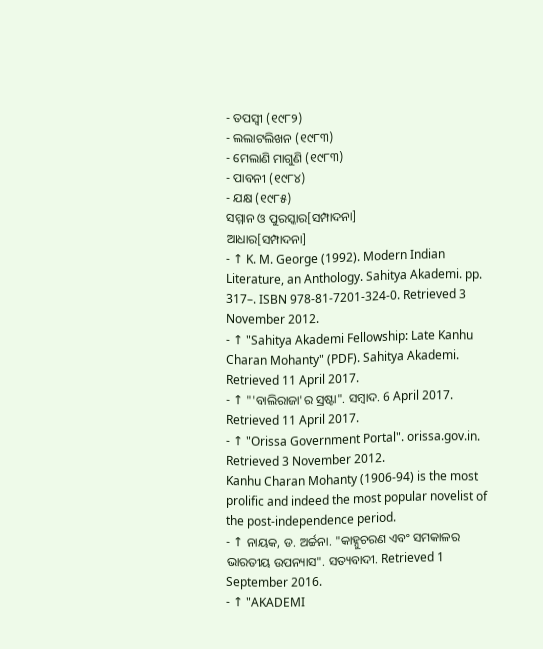- ତପସ୍ୱୀ (୧୯୮୨)
- ଲଲାଟଲିଖନ (୧୯୮୩)
- ମେଲାଣି ମାଗୁଣି (୧୯୮୩)
- ପାବନୀ (୧୯୮୪)
- ଯକ୍ଷ (୧୯୮୫)
ସମ୍ମାନ ଓ ପୁରସ୍କାର[ସମ୍ପାଦନା]
ଆଧାର[ସମ୍ପାଦନା]
- ↑ K. M. George (1992). Modern Indian Literature, an Anthology. Sahitya Akademi. pp. 317–. ISBN 978-81-7201-324-0. Retrieved 3 November 2012.
- ↑ "Sahitya Akademi Fellowship: Late Kanhu Charan Mohanty" (PDF). Sahitya Akademi. Retrieved 11 April 2017.
- ↑ "'ବାଲିରାଜା'ର ସ୍ରଷ୍ଟା". ସମ୍ବାଦ. 6 April 2017. Retrieved 11 April 2017.
- ↑ "Orissa Government Portal". orissa.gov.in. Retrieved 3 November 2012.
Kanhu Charan Mohanty (1906-94) is the most prolific and indeed the most popular novelist of the post-independence period.
- ↑ ନାୟକ, ଡ. ଅର୍ଚ୍ଚନା. "କାହ୍ନୁଚରଣ ଏବଂ ସମକାଳର ଭାରତୀୟ ଉପନ୍ୟାସ". ସତ୍ୟବାଦୀ. Retrieved 1 September 2016.
- ↑ "AKADEMI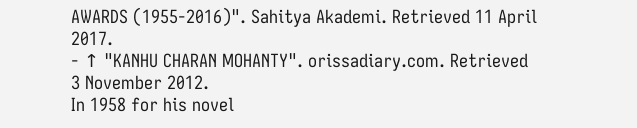AWARDS (1955-2016)". Sahitya Akademi. Retrieved 11 April 2017.
- ↑ "KANHU CHARAN MOHANTY". orissadiary.com. Retrieved 3 November 2012.
In 1958 for his novel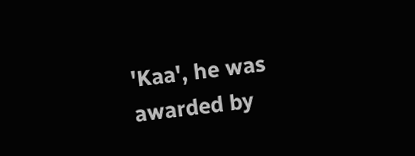'Kaa', he was awarded by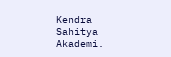Kendra Sahitya Akademi.